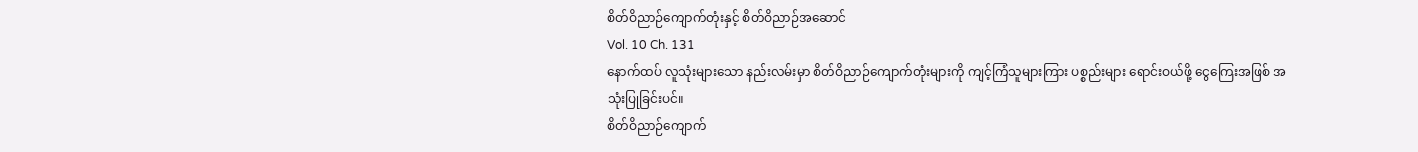စိတ်ဝိညာဉ်ကျောက်တုံးနှင့် စိတ်ဝိညာဉ်အဆောင်
Vol. 10 Ch. 131
နောက်ထပ် လူသုံးများသော နည်းလမ်းမှာ စိတ်ဝိညာဉ်ကျောက်တုံးများကို ကျင့်ကြံသူများကြား ပစ္စည်းများ ရောင်းဝယ်ဖို့ ငွေကြေးအဖြစ် အသုံးပြုခြင်းပင်။
စိတ်ဝိညာဉ်ကျောက်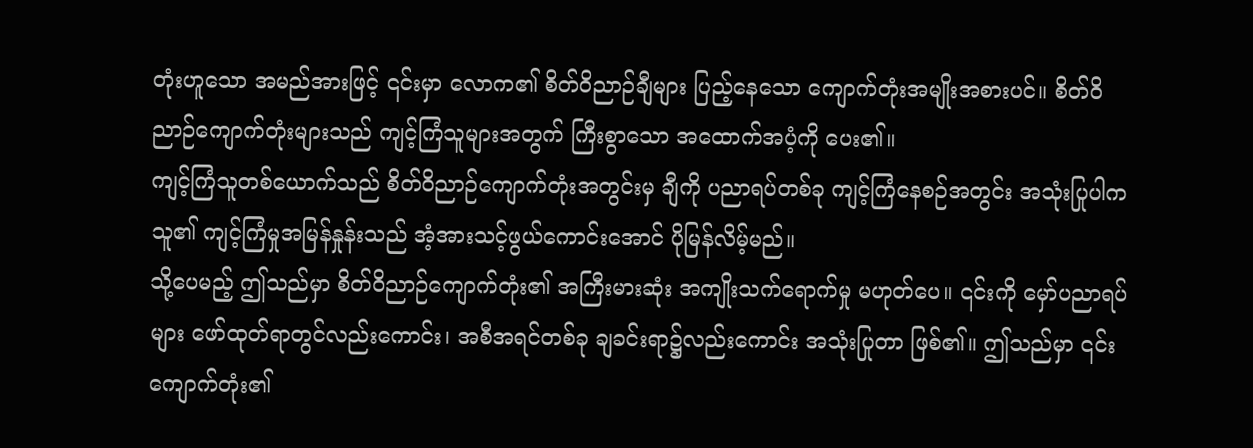တုံးဟူသော အမည်အားဖြင့် ၎င်းမှာ လောက၏ စိတ်ဝိညာဉ်ချီများ ပြည့်နေသော ကျောက်တုံးအမျိုးအစားပင်။ စိတ်ဝိညာဉ်ကျောက်တုံးများသည် ကျင့်ကြံသူများအတွက် ကြီးစွာသော အထောက်အပံ့ကို ပေး၏။
ကျင့်ကြံသူတစ်ယောက်သည် စိတ်ဝိညာဉ်ကျောက်တုံးအတွင်းမှ ချီကို ပညာရပ်တစ်ခု ကျင့်ကြံနေစဉ်အတွင်း အသုံးပြုပါက သူ၏ ကျင့်ကြံမှုအမြန်နှုန်းသည် အံ့အားသင့်ဖွယ်ကောင်းအောင် ပိုမြန်လိမ့်မည်။
သို့ပေမည့် ဤသည်မှာ စိတ်ဝိညာဉ်ကျောက်တုံး၏ အကြီးမားဆုံး အကျိုးသက်ရောက်မှု မဟုတ်ပေ။ ၎င်းကို မှော်ပညာရပ်များ ဖော်ထုတ်ရာတွင်လည်းကောင်း၊ အစီအရင်တစ်ခု ချခင်းရာ၌လည်းကောင်း အသုံးပြုတာ ဖြစ်၏။ ဤသည်မှာ ၎င်းကျောက်တုံး၏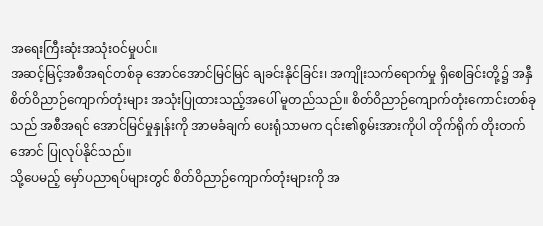အရေးကြီးဆုံးအသုံးဝင်မှုပင်။
အဆင့်မြင့်အစီအရင်တစ်ခု အောင်အောင်မြင်မြင် ချခင်းနိုင်ခြင်း၊ အကျိုးသက်ရောက်မှု ရှိစေခြင်းတို့၌ အနှီစိတ်ဝိညာဉ်ကျောက်တုံးများ အသုံးပြုထားသည့်အပေါ် မူတည်သည်။ စိတ်ဝိညာဉ်ကျောက်တုံးကောင်းတစ်ခုသည် အစီအရင် အောင်မြင်မှုနှုန်းကို အာမခံချက် ပေးရုံသာမက ၎င်း၏စွမ်းအားကိုပါ တိုက်ရိုက် တိုးတက်အောင် ပြုလုပ်နိုင်သည်။
သို့ပေမည့် မှော်ပညာရပ်များတွင် စိတ်ဝိညာဉ်ကျောက်တုံးများကို အ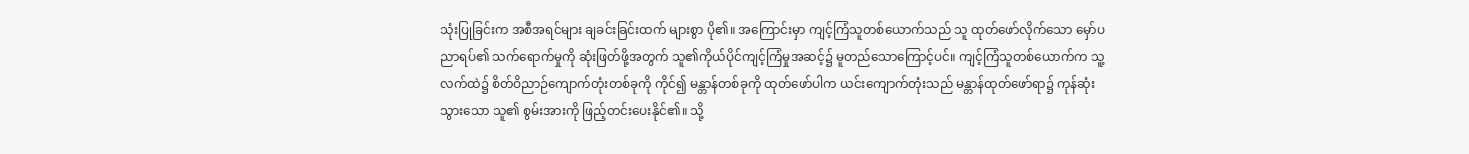သုံးပြုခြင်းက အစီအရင်များ ချခင်းခြင်းထက် များစွာ ပို၏။ အကြောင်းမှာ ကျင့်ကြံသူတစ်ယောက်သည် သူ ထုတ်ဖော်လိုက်သော မှော်ပညာရပ်၏ သက်ရောက်မှုကို ဆုံးဖြတ်ဖို့အတွက် သူ၏ကိုယ်ပိုင်ကျင့်ကြံမှုအဆင့်၌ မူတည်သောကြောင့်ပင်။ ကျင့်ကြံသူတစ်ယောက်က သူ့လက်ထဲ၌ စိတ်ဝိညာဉ်ကျောက်တုံးတစ်ခုကို ကိုင်၍ မန္တာန်တစ်ခုကို ထုတ်ဖော်ပါက ယင်းကျောက်တုံးသည် မန္တာန်ထုတ်ဖော်ရာ၌ ကုန်ဆုံးသွားသော သူ၏ စွမ်းအားကို ဖြည့်တင်းပေးနိုင်၏။ သို့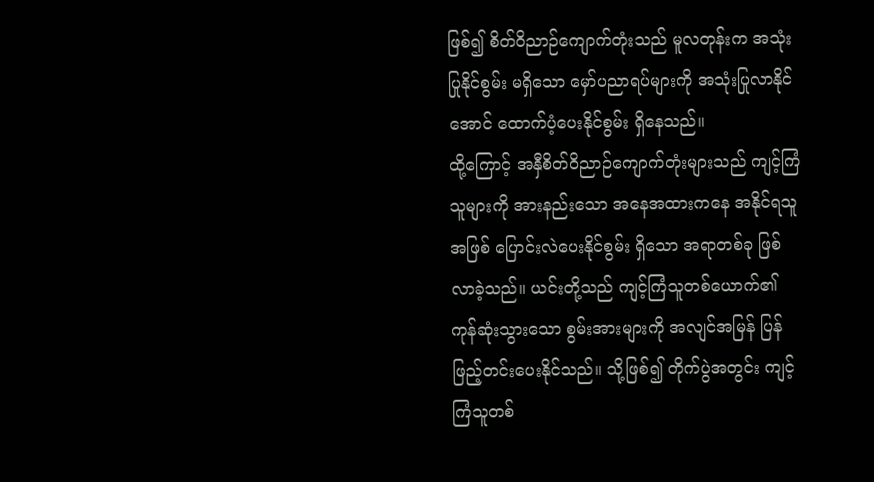ဖြစ်၍ စိတ်ဝိညာဉ်ကျောက်တုံးသည် မူလတုန်းက အသုံးပြုနိုင်စွမ်း မရှိသော မှော်ပညာရပ်များကို အသုံးပြုလာနိုင်အောင် ထောက်ပံ့ပေးနိုင်စွမ်း ရှိနေသည်။
ထို့ကြောင့် အနှီစိတ်ဝိညာဉ်ကျောက်တုံးများသည် ကျင့်ကြံသူများကို အားနည်းသော အနေအထားကနေ အနိုင်ရသူအဖြစ် ပြောင်းလဲပေးနိုင်စွမ်း ရှိသော အရာတစ်ခု ဖြစ်လာခဲ့သည်။ ယင်းတို့သည် ကျင့်ကြံသူတစ်ယောက်၏ ကုန်ဆုံးသွားသော စွမ်းအားများကို အလျင်အမြန် ပြန်ဖြည့်တင်းပေးနိုင်သည်။ သို့ဖြစ်၍ တိုက်ပွဲအတွင်း ကျင့်ကြံသူတစ်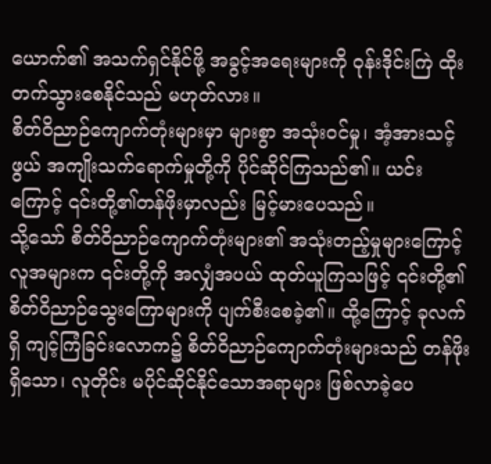ယောက်၏ အသက်ရှင်နိုင်ဖို့ အခွင့်အရေးများကို ဝုန်းဒိုင်းကြဲ ထိုးတက်သွားစေနိုင်သည် မဟုတ်လား။
စိတ်ဝိညာဉ်ကျောက်တုံးများမှာ များစွာ အသုံးဝင်မှု၊ အံ့အားသင့်ဖွယ် အကျိုးသက်ရောက်မှုတို့ကို ပိုင်ဆိုင်ကြသည်၏။ ယင်းကြောင့် ၎င်းတို့၏တန်ဖိုးမှာလည်း မြင့်မားပေသည်။
သို့သော် စိတ်ဝိညာဉ်ကျောက်တုံးများ၏ အသုံးတည့်မှုများကြောင့် လူအများက ၎င်းတို့ကို အလျှံအပယ် ထုတ်ယူကြသဖြင့် ၎င်းတို့၏ စိတ်ဝိညာဉ်သွေးကြောများကို ပျက်စီးစေခဲ့၏။ ထို့ကြောင့် ခုလက်ရှိ ကျင့်ကြံခြင်းလောက၌ စိတ်ဝိညာဉ်ကျောက်တုံးများသည် တန်ဖိုးရှိသော၊ လူတိုင်း မပိုင်ဆိုင်နိုင်သောအရာများ ဖြစ်လာခဲ့ပေ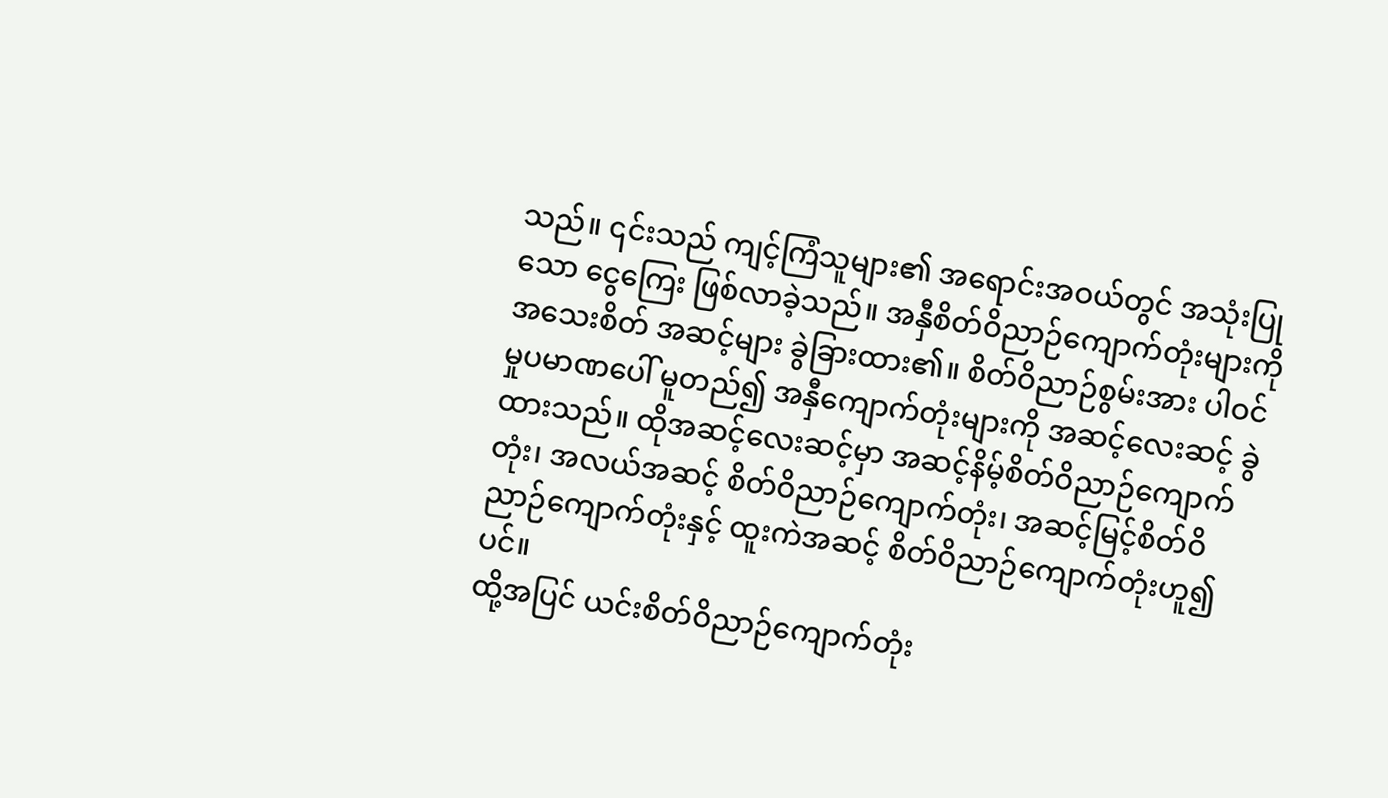သည်။ ၎င်းသည် ကျင့်ကြံသူများ၏ အရောင်းအဝယ်တွင် အသုံးပြုသော ငွေကြေး ဖြစ်လာခဲ့သည်။ အနှီစိတ်ဝိညာဉ်ကျောက်တုံးများကို အသေးစိတ် အဆင့်များ ခွဲခြားထား၏။ စိတ်ဝိညာဉ်စွမ်းအား ပါဝင်မှုပမာဏပေါ် မူတည်၍ အနှီကျောက်တုံးများကို အဆင့်လေးဆင့် ခွဲထားသည်။ ထိုအဆင့်လေးဆင့်မှာ အဆင့်နိမ့်စိတ်ဝိညာဉ်ကျောက်တုံး၊ အလယ်အဆင့် စိတ်ဝိညာဉ်ကျောက်တုံး၊ အဆင့်မြင့်စိတ်ဝိညာဉ်ကျောက်တုံးနှင့် ထူးကဲအဆင့် စိတ်ဝိညာဉ်ကျောက်တုံးဟူ၍ပင်။
ထို့အပြင် ယင်းစိတ်ဝိညာဉ်ကျောက်တုံး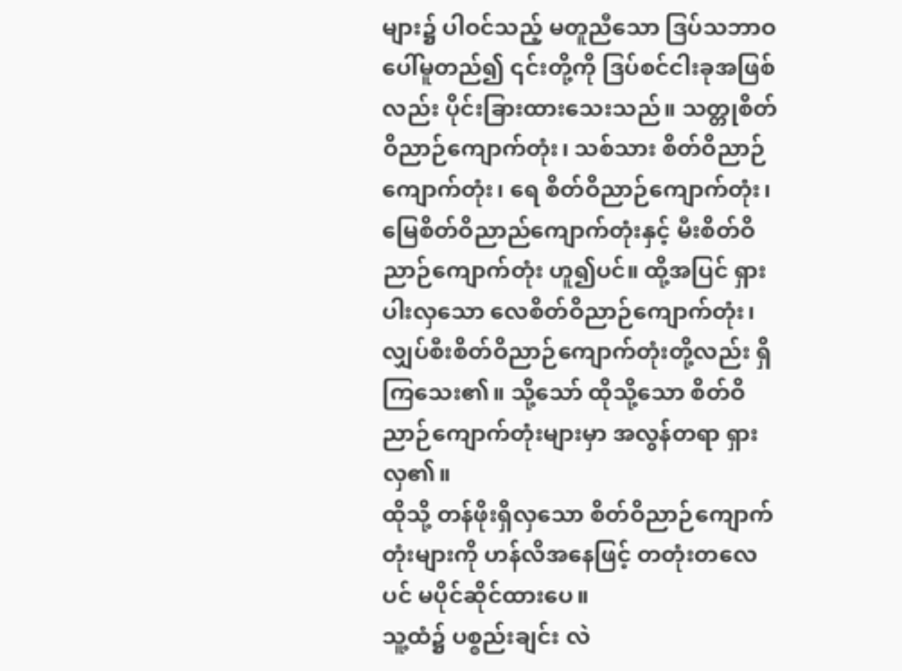များ၌ ပါဝင်သည့် မတူညီသော ဒြပ်သဘာဝ ပေါ်မူတည်၍ ၎င်းတို့ကို ဒြပ်စင်ငါးခုအဖြစ်လည်း ပိုင်းခြားထားသေးသည်။ သတ္တုစိတ်ဝိညာဉ်ကျောက်တုံး၊ သစ်သား စိတ်ဝိညာဉ်ကျောက်တုံး၊ ရေ စိတ်ဝိညာဉ်ကျောက်တုံး၊ မြေစိတ်ဝိညာည်ကျောက်တုံးနှင့် မီးစိတ်ဝိညာဉ်ကျောက်တုံး ဟူ၍ပင်။ ထို့အပြင် ရှားပါးလှသော လေစိတ်ဝိညာဉ်ကျောက်တုံး၊ လျှပ်စီးစိတ်ဝိညာဉ်ကျောက်တုံးတို့လည်း ရှိကြသေး၏။ သို့သော် ထိုသို့သော စိတ်ဝိညာဉ်ကျောက်တုံးများမှာ အလွန်တရာ ရှားလှ၏။
ထိုသို့ တန်ဖိုးရှိလှသော စိတ်ဝိညာဉ်ကျောက်တုံးများကို ဟန်လိအနေဖြင့် တတုံးတလေပင် မပိုင်ဆိုင်ထားပေ။
သူ့ထံ၌ ပစ္စည်းချင်း လဲ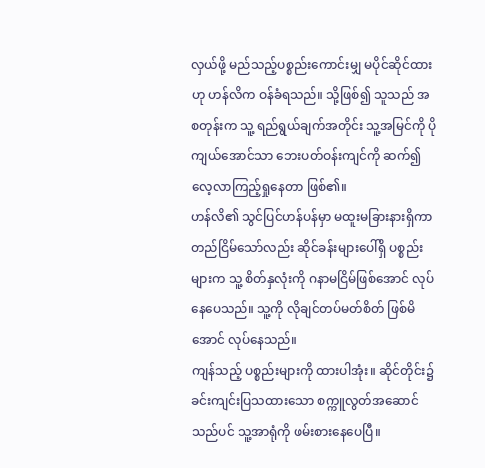လှယ်ဖို့ မည်သည့်ပစ္စည်းကောင်းမျှ မပိုင်ဆိုင်ထားဟု ဟန်လိက ဝန်ခံရသည်။ သို့ဖြစ်၍ သူသည် အစတုန်းက သူ့ ရည်ရွယ်ချက်အတိုင်း သူ့အမြင်ကို ပိုကျယ်အောင်သာ ဘေးပတ်ဝန်းကျင်ကို ဆက်၍ လေ့လာကြည့်ရှုနေတာ ဖြစ်၏။
ဟန်လိ၏ သွင်ပြင်ဟန်ပန်မှာ မထူးမခြားနားရှိကာ တည်ငြိမ်သော်လည်း ဆိုင်ခန်းများပေါ်ရှိ ပစ္စည်းများက သူ့ စိတ်နှလုံးကို ဂနာမငြိမ်ဖြစ်အောင် လုပ်နေပေသည်။ သူ့ကို လိုချင်တပ်မတ်စိတ် ဖြစ်မိအောင် လုပ်နေသည်။
ကျန်သည့် ပစ္စည်းများကို ထားပါအုံး။ ဆိုင်တိုင်း၌ ခင်းကျင်းပြသထားသော စက္ကူလွတ်အဆောင်သည်ပင် သူ့အာရုံကို ဖမ်းစားနေပေပြီ။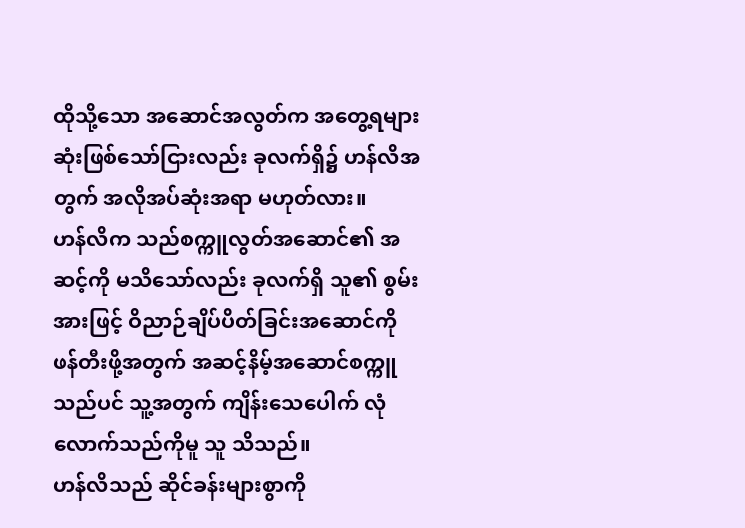ထိုသို့သော အဆောင်အလွတ်က အတွေ့ရများဆုံးဖြစ်သော်ငြားလည်း ခုလက်ရှိ၌ ဟန်လိအတွက် အလိုအပ်ဆုံးအရာ မဟုတ်လား။
ဟန်လိက သည်စက္ကူလွတ်အဆောင်၏ အဆင့်ကို မသိသော်လည်း ခုလက်ရှိ သူ၏ စွမ်းအားဖြင့် ဝိညာဉ်ချိပ်ပိတ်ခြင်းအဆောင်ကို ဖန်တီးဖို့အတွက် အဆင့်နိမ့်အဆောင်စက္ကူသည်ပင် သူ့အတွက် ကျိန်းသေပေါက် လုံလောက်သည်ကိုမူ သူ သိသည်။
ဟန်လိသည် ဆိုင်ခန်းများစွာကို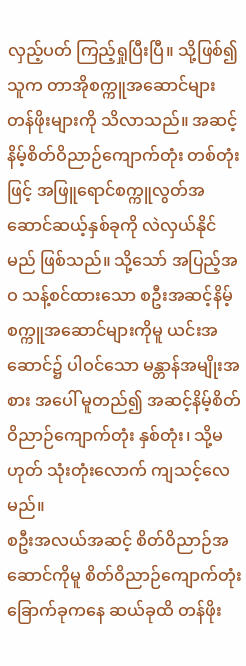လှည့်ပတ် ကြည့်ရှုပြီးပြီ။ သို့ဖြစ်၍ သူက တာအိုစက္ကူအဆောင်များ တန်ဖိုးများကို သိလာသည်။ အဆင့်နိမ့်စိတ်ဝိညာဉ်ကျောက်တုံး တစ်တုံးဖြင့် အဖြူရောင်စက္ကူလွတ်အဆောင်ဆယ့်နှစ်ခုကို လဲလှယ်နိုင်မည် ဖြစ်သည်။ သို့သော် အပြည့်အဝ သန့်စင်ထားသော စဦးအဆင့်နိမ့်စက္ကူအဆောင်များကိုမူ ယင်းအဆောင်၌ ပါဝင်သော မန္တာန်အမျိုးအစား အပေါ် မူတည်၍ အဆင့်နိမ့်စိတ်ဝိညာဉ်ကျောက်တုံး နှစ်တုံး၊ သို့မဟုတ် သုံးတုံးလောက် ကျသင့်လေမည်။
စဦးအလယ်အဆင့် စိတ်ဝိညာဉ်အဆောင်ကိုမူ စိတ်ဝိညာဉ်ကျောက်တုံး ခြောက်ခုကနေ ဆယ်ခုထိ တန်ဖိုး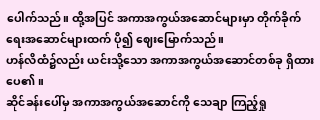ပေါက်သည်။ ထို့အပြင် အကာအကွယ်အဆောင်များမှာ တိုက်ခိုက်ရေးအဆောင်များထက် ပို၍ ဈေးမြောက်သည်။
ဟန်လိထံ၌လည်း ယင်းသို့သော အကာအကွယ်အဆောင်တစ်ခု ရှိထားပေ၏။
ဆိုင်ခန်းပေါ်မှ အကာအကွယ်အဆောင်ကို သေချာ ကြည့်ရှု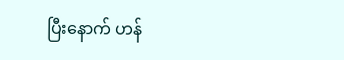ပြီးနောက် ဟန်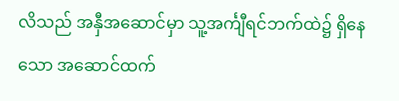လိသည် အနှီအဆောင်မှာ သူ့အင်္ကျီရင်ဘက်ထဲ၌ ရှိနေသော အဆောင်ထက်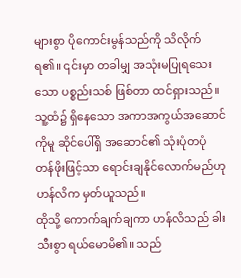များစွာ ပိုကောင်းမွန်သည်ကို သိလိုက်ရ၏။ ၎င်းမှာ တခါမျှ အသုံးမပြုရသေးသော ပစ္စည်းသစ် ဖြစ်တာ ထင်ရှားသည်။ သူ့ထံ၌ ရှိနေသော အကာအကွယ်အဆောင်ကိုမူ ဆိုင်ပေါ်ရှိ အဆောင်၏ သုံးပုံတပုံ တန်ဖိုးဖြင့်သာ ရောင်းချနိုင်လောက်မည်ဟု ဟန်လိက မှတ်ယူသည်။
ထိုသို့ ကောက်ချက်ချကာ ဟန်လိသည် ခါးသီးစွာ ရယ်မောမိ၏။ သည်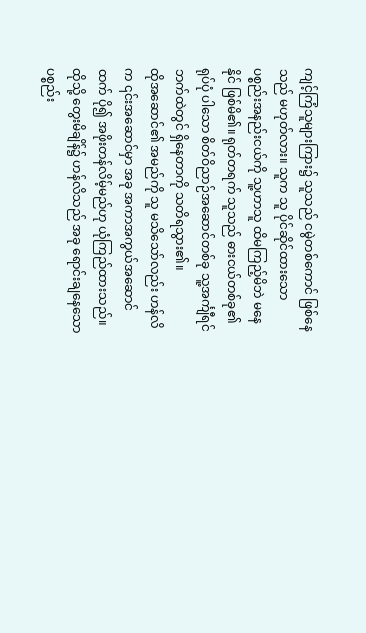ကျင့်ကြံသူများကြား၌ သူသည် ငမွဲတစ်ကောင် ဖြစ်နေသည် မဟုတ်လား။ သူက သူ ပိုင်ဆိုင်ထားသော ပစ္စည်းအနည်းငယ်ကို သူ့ဟာသူ ထိမကြည့်မိဘဲ မနေနိုင် ဖြစ်မိ၏။ ရုတ်တရက် သူသည် ဓားငယ်တစ်ခု၏ ရုပ်ပုံ ပါသော စိတ်ဝိညာဉ်အဆောင်တစ်ခု သူ့အင်္ကျီရင်ဘက်ထဲတွင် ရှိနေတာကို သတိရသွား၏။
ထိုအဆောင်၏ အမည်ကို သူ မသိသော်လည်း ဟန်လိက ၎င်းအဆောင်မှာ အခု အကာအကွယ်အဆောင်ထက် ပို၍ အဖိုးတန်လိမ့်မည်ဟု ယုံကြည်ထားသည်။
ထိုသို့ တွေးမိချိန်၌ ဟန်လိသည် အခု ရောင်းချနေသော ပစ္စည်း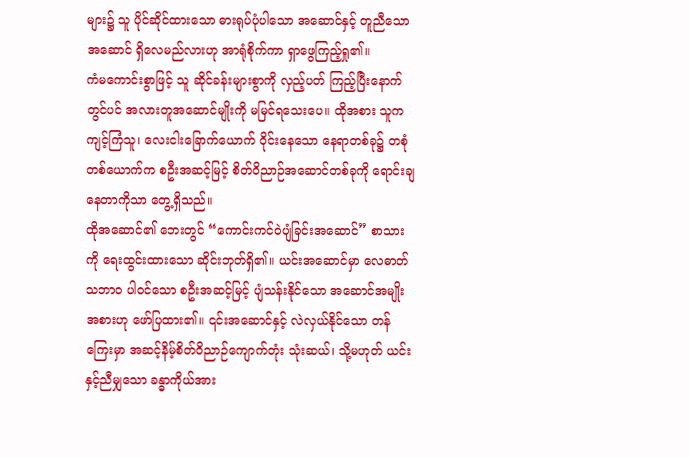များ၌ သူ ပိုင်ဆိုင်ထားသော ဓားရုပ်ပုံပါသော အဆောင်နှင့် တူညီသောအဆောင် ရှိလေမည်လားဟု အာရုံစိုက်ကာ ရှာဖွေကြည့်ရှု၏။
ကံမကောင်းစွာဖြင့် သူ ဆိုင်ခန်းများစွာကို လှည့်ပတ် ကြည့်ပြီးနောက်တွင်ပင် အလားတူအဆောင်မျိုးကို မမြင်ရသေးပေ။ ထိုအစား သူက ကျင့်ကြံသူ၊ လေးငါးခြောက်ယောက် ဝိုင်းနေသော နေရာတစ်ခု၌ တစုံတစ်ယောက်က စဦးအဆင့်မြင့် စိတ်ဝိညာဉ်အဆောင်တစ်ခုကို ရောင်းချနေတာကိုသာ တွေ့ရှိသည်။
ထိုအဆောင်၏ ဘေးတွင် “ကောင်းကင်ဝဲပျံခြင်းအဆောင်” စာသားကို ရေးထွင်းထားသော ဆိုင်းဘုတ်ရှိ၏။ ယင်းအဆောင်မှာ လေဓာတ်သဘာဝ ပါဝင်သော စဦးအဆင့်မြင့် ပျံသန်းနိုင်သော အဆောင်အမျိုးအစားဟု ဖော်ပြထား၏။ ၎င်းအဆောင်နှင့် လဲလှယ်နိုင်သော တန်ကြေးမှာ အဆင့်နိမ့်စိတ်ဝိညာဉ်ကျောက်တုံး သုံးဆယ်၊ သို့မဟုတ် ယင်းနှင့်ညီမျှသော ခန္ဓာကိုယ်အား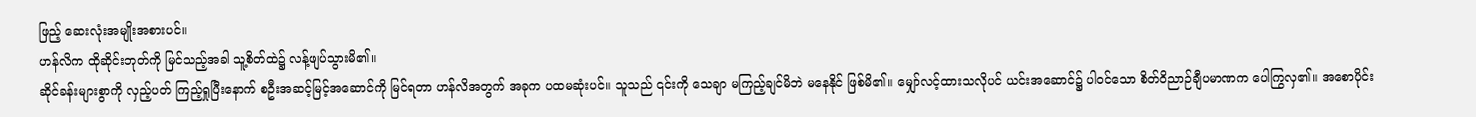ဖြည့် ဆေးလုံးအမျိုးအစားပင်။
ဟန်လိက ထိုဆိုင်းဘုတ်ကို မြင်သည့်အခါ သူ့စိတ်ထဲ၌ လန့်ဖျပ်သွားမိ၏။
ဆိုင်ခန်းများစွာကို လှည့်ပတ် ကြည့်ရှုပြီးနောက် စဦးအဆင့်မြင့်အဆောင်ကို မြင်ရတာ ဟန်လိအတွက် အခုက ပထမဆုံးပင်။ သူသည် ၎င်းကို သေချာ မကြည့်ချင်မိဘဲ မနေနိုင် ဖြစ်မိ၏။ မျှော်လင့်ထားသလိုပင် ယင်းအဆောင်၌ ပါဝင်သော စိတ်ဝိညာဉ်ချီပမာဏက ပေါကြွလှ၏။ အစောပိုင်း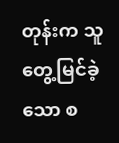တုန်းက သူ တွေ့မြင်ခဲ့သော စ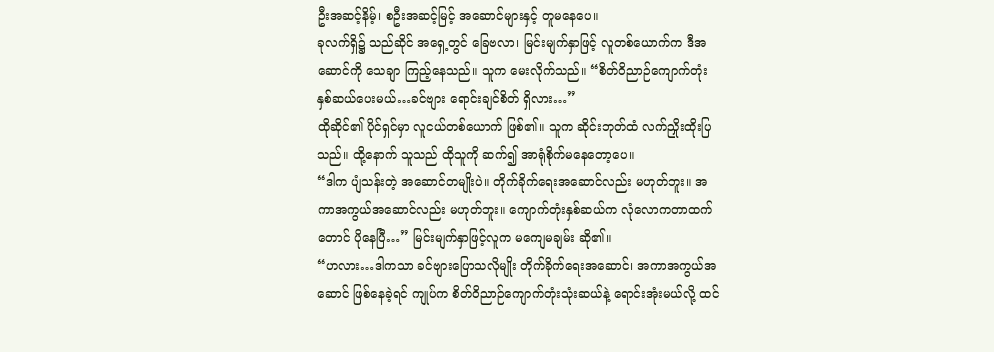ဦးအဆင့်နိမ့်၊ စဦးအဆင့်မြင့် အဆောင်များနှင့် တူမနေပေ။
ခုလက်ရှိ၌ သည်ဆိုင် အရှေ့တွင် ခြေဗလာ၊ မြင်းမျက်နှာဖြင့် လူတစ်ယောက်က ဒီအဆောင်ကို သေချာ ကြည့်နေသည်။ သူက မေးလိုက်သည်။ “စိတ်ဝိညာဉ်ကျောက်တုံးနှစ်ဆယ်ပေးမယ်…ခင်ဗျား ရောင်းချင်စိတ် ရှိလား…”
ထိုဆိုင်၏ ပိုင်ရှင်မှာ လူငယ်တစ်ယောက် ဖြစ်၏။ သူက ဆိုင်းဘုတ်ထံ လက်ညှိုးထိုးပြသည်။ ထို့နောက် သူသည် ထိုသူကို ဆက်၍ အာရုံစိုက်မနေတော့ပေ။
“ဒါက ပျံသန်းတဲ့ အဆောင်တမျိုးပဲ။ တိုက်ခိုက်ရေးအဆောင်လည်း မဟုတ်ဘူး။ အကာအကွယ်အဆောင်လည်း မဟုတ်ဘူး။ ကျောက်တုံးနှစ်ဆယ်က လုံလောကတာထက်တောင် ပိုနေပြီ…” မြင်းမျက်နှာဖြင့်လူက မကျေမချမ်း ဆို၏။
“ဟလား…ဒါကသာ ခင်ဗျားပြောသလိုမျိုး တိုက်ခိုက်ရေးအဆောင်၊ အကာအကွယ်အဆောင် ဖြစ်နေခဲ့ရင် ကျုပ်က စိတ်ဝိညာဉ်ကျောက်တုံးသုံးဆယ်နဲ့ ရောင်းအုံးမယ်လို့ ထင်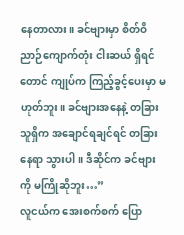နေတာလား။ ခင်ဗျားမှာ စိတ်ဝိညာဉ်ကျောက်တုံး ငါးဆယ် ရှိရင်တောင် ကျုပ်က ကြည့်ခွင့်ပေးမှာ မဟုတ်ဘူး။ ခင်ဗျားအနေနဲ့ တခြားသူရှိက အချောင်ရချင်ရင် တခြားနေရာ သွားပါ။ ဒီဆိုင်က ခင်ဗျားကို မကြိုဆိုဘူး…”
လူငယ်က အေးစက်စက် ပြော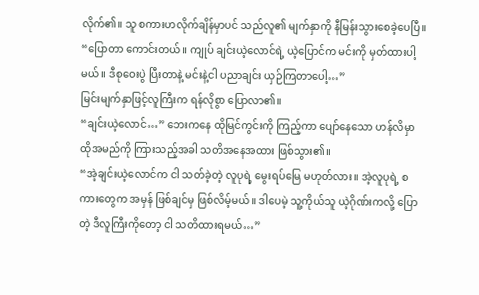လိုက်၏။ သူ စကားဟလိုက်ချိန်မှာပင် သည်လူ၏ မျက်နှာကို နီမြန်းသွားစေခဲ့ပေပြီ။
“ပြောတာ ကောင်းတယ်။ ကျုပ် ချင်းယဲ့လောင်ရဲ့ ယဲ့ပြောင်က မင်းကို မှတ်ထားပါ့မယ်။ ဒီစုဝေးပွဲ ပြီးတာနဲ့ မင်းနဲ့ငါ ပညာချင်း ယှဉ်ကြတာပေါ့…”
မြင်းမျက်နှာဖြင့်လူကြီးက ရန်လိုစွာ ပြောလာ၏။
“ချင်းယဲ့လောင်…” ဘေးကနေ ထိုမြင်ကွင်းကို ကြည့်ကာ ပျော်နေသော ဟန်လိမှာ ထိုအမည်ကို ကြားသည့်အခါ သတိအနေအထား ဖြစ်သွား၏။
“အဲ့ချင်းယဲ့လောင်က ငါ သတ်ခဲ့တဲ့ လူပုရဲ့ မွေးရပ်မြေ မဟုတ်လား။ အဲ့လူပုရဲ့ စကားတွေက အမှန် ဖြစ်ချင်မှ ဖြစ်လိမ့်မယ်။ ဒါပေမဲ့ သူ့ကိုယ်သူ ယဲ့ဂိုဏ်းကလို့ ပြောတဲ့ ဒီလူကြီးကိုတော့ ငါ သတိထားရမယ်…”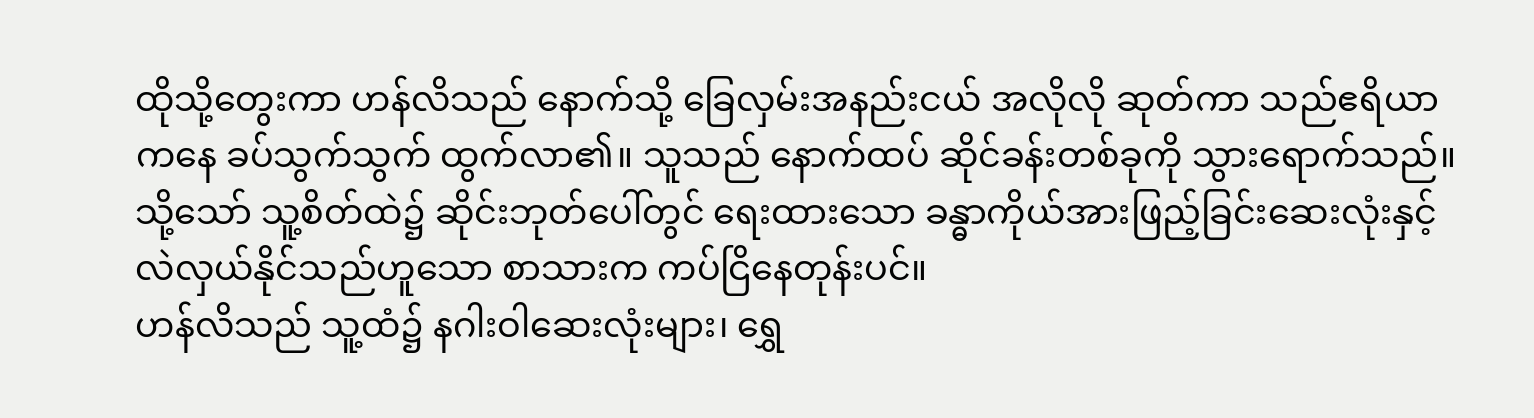ထိုသို့တွေးကာ ဟန်လိသည် နောက်သို့ ခြေလှမ်းအနည်းငယ် အလိုလို ဆုတ်ကာ သည်ဧရိယာကနေ ခပ်သွက်သွက် ထွက်လာ၏။ သူသည် နောက်ထပ် ဆိုင်ခန်းတစ်ခုကို သွားရောက်သည်။ သို့သော် သူ့စိတ်ထဲ၌ ဆိုင်းဘုတ်ပေါ်တွင် ရေးထားသော ခန္ဓာကိုယ်အားဖြည့်ခြင်းဆေးလုံးနှင့် လဲလှယ်နိုင်သည်ဟူသော စာသားက ကပ်ငြိနေတုန်းပင်။
ဟန်လိသည် သူ့ထံ၌ နဂါးဝါဆေးလုံးများ၊ ရွှေ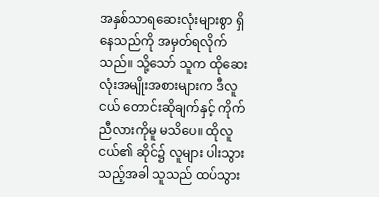အနှစ်သာရဆေးလုံးများစွာ ရှိနေသည်ကို အမှတ်ရလိုက်သည်။ သို့သော် သူက ထိုဆေးလုံးအမျိုးအစားများက ဒီလူငယ် တောင်းဆိုချက်နှင့် ကိုက်ညီလားကိုမူ မသိပေ။ ထိုလူငယ်၏ ဆိုင်၌ လူများ ပါးသွားသည့်အခါ သူသည် ထပ်သွား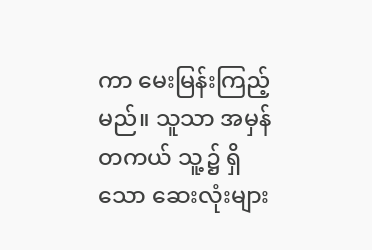ကာ မေးမြန်းကြည့်မည်။ သူသာ အမှန်တကယ် သူ့၌ ရှိသော ဆေးလုံးများ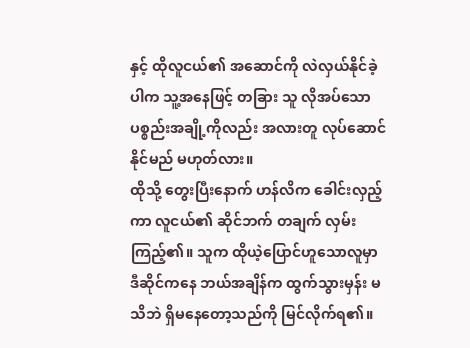နှင့် ထိုလူငယ်၏ အဆောင်ကို လဲလှယ်နိုင်ခဲ့ပါက သူ့အနေဖြင့် တခြား သူ လိုအပ်သော ပစ္စည်းအချို့ကိုလည်း အလားတူ လုပ်ဆောင်နိုင်မည် မဟုတ်လား။
ထိုသို့ တွေးပြီးနောက် ဟန်လိက ခေါင်းလှည့်ကာ လူငယ်၏ ဆိုင်ဘက် တချက် လှမ်းကြည့်၏။ သူက ထိုယဲ့ပြောင်ဟူသောလူမှာ ဒီဆိုင်ကနေ ဘယ်အချိန်က ထွက်သွားမှန်း မသိဘဲ ရှိမနေတော့သည်ကို မြင်လိုက်ရ၏။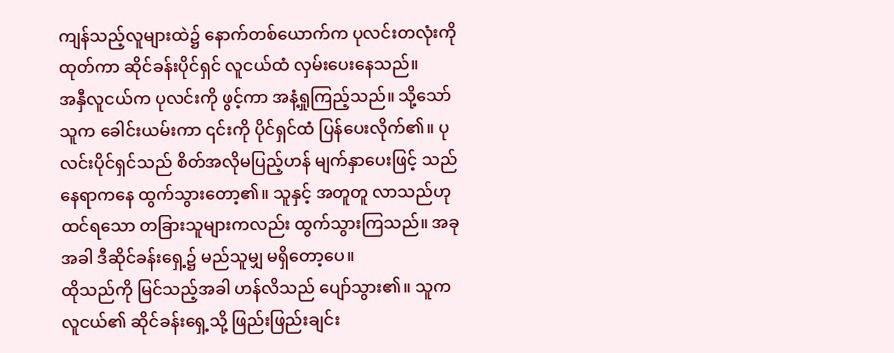ကျန်သည့်လူများထဲ၌ နောက်တစ်ယောက်က ပုလင်းတလုံးကို ထုတ်ကာ ဆိုင်ခန်းပိုင်ရှင် လူငယ်ထံ လှမ်းပေးနေသည်။
အနှီလူငယ်က ပုလင်းကို ဖွင့်ကာ အနံ့ရှုကြည့်သည်။ သို့သော် သူက ခေါင်းယမ်းကာ ၎င်းကို ပိုင်ရှင်ထံ ပြန်ပေးလိုက်၏။ ပုလင်းပိုင်ရှင်သည် စိတ်အလိုမပြည့်ဟန် မျက်နှာပေးဖြင့် သည်နေရာကနေ ထွက်သွားတော့၏။ သူနှင့် အတူတူ လာသည်ဟု ထင်ရသော တခြားသူများကလည်း ထွက်သွားကြသည်။ အခုအခါ ဒီဆိုင်ခန်းရှေ့၌ မည်သူမျှ မရှိတော့ပေ။
ထိုသည်ကို မြင်သည့်အခါ ဟန်လိသည် ပျော်သွား၏။ သူက လူငယ်၏ ဆိုင်ခန်းရှေ့သို့ ဖြည်းဖြည်းချင်း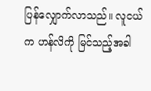ပြန်လျှောက်လာသည်။ လူငယ်က ဟန်လိကို မြင်သည့်အခါ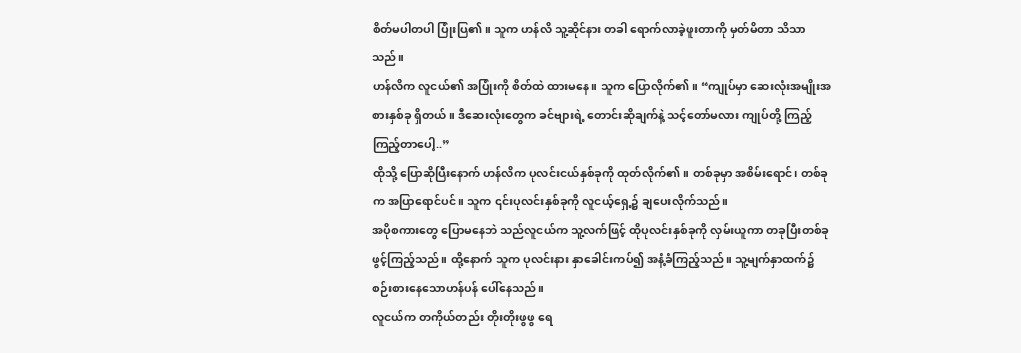စိတ်မပါတပါ ပြုံးပြ၏။ သူက ဟန်လိ သူ့ဆိုင်နား တခါ ရောက်လာခဲ့ဖူးတာကို မှတ်မိတာ သိသာသည်။
ဟန်လိက လူငယ်၏ အပြုံးကို စိတ်ထဲ ထားမနေ။ သူက ပြောလိုက်၏။ “ကျုပ်မှာ ဆေးလုံးအမျိုးအစားနှစ်ခု ရှိတယ်။ ဒီဆေးလုံးတွေက ခင်ဗျားရဲ့ တောင်းဆိုချက်နဲ့ သင့်တော်မလား ကျုပ်တို့ ကြည့်ကြည့်တာပေါ့..”
ထိုသို့ ပြောဆိုပြီးနောက် ဟန်လိက ပုလင်းငယ်နှစ်ခုကို ထုတ်လိုက်၏။ တစ်ခုမှာ အစိမ်းရောင်၊ တစ်ခုက အပြာရောင်ပင်။ သူက ၎င်းပုလင်းနှစ်ခုကို လူငယ့်ရှေ့၌ ချပေးလိုက်သည်။
အပိုစကားတွေ ပြောမနေဘဲ သည်လူငယ်က သူ့လက်ဖြင့် ထိုပုလင်းနှစ်ခုကို လှမ်းယူကာ တခုပြီးတစ်ခု ဖွင့်ကြည့်သည်။ ထို့နောက် သူက ပုလင်းနား နှာခေါင်းကပ်၍ အနံ့ခံကြည့်သည်။ သူ့မျက်နှာထက်၌ စဉ်းစားနေသောဟန်ပန် ပေါ်နေသည်။
လူငယ်က တကိုယ်တည်း တိုးတိုးဖွဖွ ရေ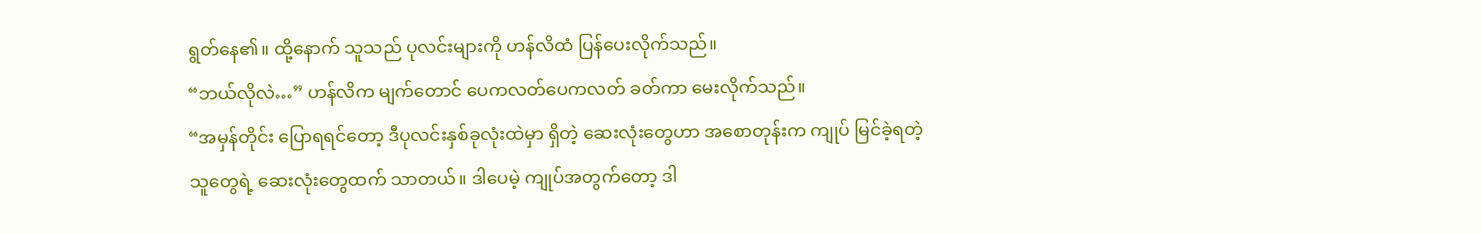ရွတ်နေ၏။ ထို့နောက် သူသည် ပုလင်းများကို ဟန်လိထံ ပြန်ပေးလိုက်သည်။
“ဘယ်လိုလဲ…” ဟန်လိက မျက်တောင် ပေကလတ်ပေကလတ် ခတ်ကာ မေးလိုက်သည်။
“အမှန်တိုင်း ပြောရရင်တော့ ဒီပုလင်းနှစ်ခုလုံးထဲမှာ ရှိတဲ့ ဆေးလုံးတွေဟာ အစောတုန်းက ကျုပ် မြင်ခဲ့ရတဲ့ သူတွေရဲ့ ဆေးလုံးတွေထက် သာတယ်။ ဒါပေမဲ့ ကျုပ်အတွက်တော့ ဒါ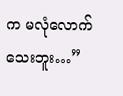က မလုံလောက်သေးဘူး…”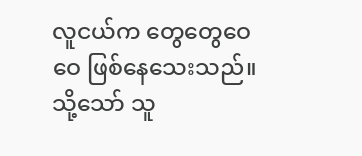လူငယ်က တွေတွေဝေဝေ ဖြစ်နေသေးသည်။ သို့သော် သူ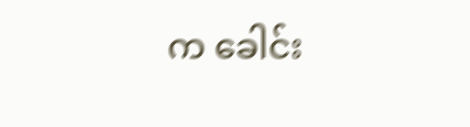က ခေါင်း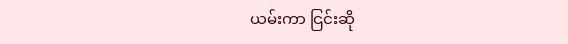ယမ်းကာ ငြင်းဆို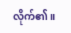လိုက်၏။